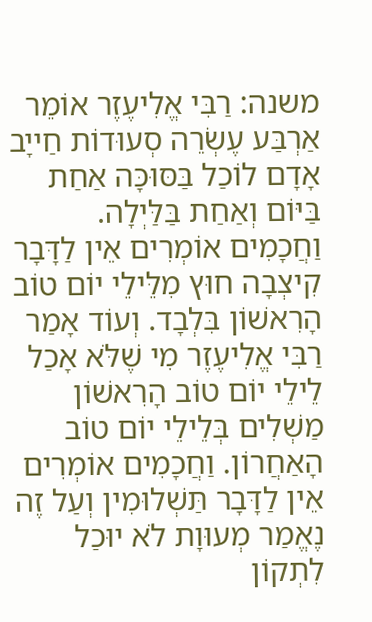משנה: רַבִּי אֱלִיעֶזֶר אוֹמֵר אַרְבַּע עֶשְׂרֵה סְעוּדוֹת חַייָב אָדָם לוֹכַל בַּסּוּכָּה אַחַת בַּיּוֹם וְאַחַת בַּלַּיְלָה. וַחֲכָמִים אוֹמְרִים אֵין לַדָּבָר קִיצְבָה חוּץ מִלֵּילֵי יוֹם טוֹב הָרִאשׁוֹן בִּלְבָד. וְעוֹד אָמַר רַבִּי אֱלִיעֶזֶר מִי שֶׁלֹּא אָכַל לֵילֵי יוֹם טוֹב הָרִאשׁוֹן מַשְׁלִים בְּלֵילֵי יוֹם טוֹב הָאַחֲרוֹן. וַחֲכָמִים אוֹמְרִים אֵין לַדָּבָר תַּשְׁלוּמִין וְעַל זֶה נֶאֱמַר מְעוּוָת לֹא יוּכַל לִתְקוֹן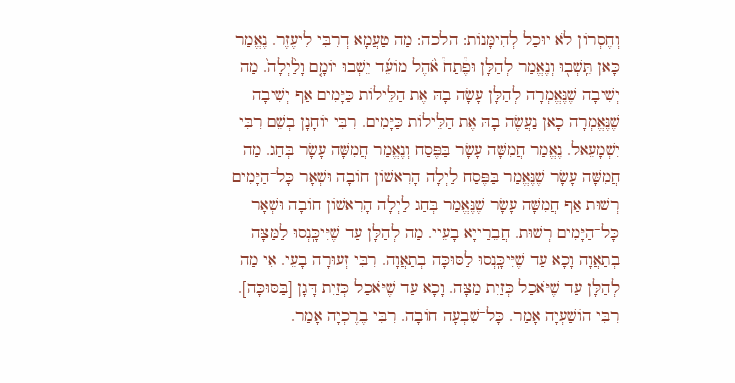וְחֶסְרוֹן לֹא יוּכַל לְהִימָּנוֹת: הלכה: מַה טַעֲמָא דְרִבִּי לִיעֶזֶר. נֶאֱמַר כָּאן תֵּֽשְׁב֖וּ וְנֶאֱמַר לְהַלָּן וּפֶ֩תַח֩ אֹ֨הֶל מוֹעֵ֜ד יֵשְׁבוּ יוֹמָ֤ם וָלַ֨יְלָה֙. מַה יְשִׁיבָה שֶׁנֶּאֱמְרָה לְהַלָּן עָשָׂה בָהּ אֶת הַלֵּילוֹת כַּיָּמִים אַף יְשִׁיבָה שֶׁנֶּאֱמְרָה כָאן נַעֲשֶׂה בָהּ אֶת הַלֵּילוֹת כַּיָּמִים. רִבִּי יוֹחָנָן בְשֵׁם רִבִּי יִשְׁמָעֵאל. נֶאֱמַר חֲמִשָּׁה עָשָׂר בַּפֶּסַח וְנֶאֱמַר חֲמִשָּׁה עָשָׂר בְּחַג. מַה חֲמִשָּׁה עָשָׂר שֶׁנֶּאֱמַר בַּפֶּסַח לַיְלָה הָרִאשׁוֹן חוֹבָה וּשְׁאָר כָּל־הַיָּמִים רְשׁוּת אַף חֲמִשָּׁה עָשָׂר שֶׁנֶּאֱמַר בְּחַג לַיְלָה הָרִאשׁוֹן חוֹבָה וּשְׁאָר כָּל־הַיָּמִים רְשׁוּת. חֲבֵרַייָא בָעֵיי. מַה לְהַלָּן עַד שֶׁיִּיכָּֽנְסוּ לַמַּצָּה בְתַאֲוָה וָכָא עַד שֶׁיִּיכָּֽנְסוּ לַסּוּכָּה בְתַאֲוָה. רִבִּי זְעוּרָה בָעֵי. אִי מַה לְהַלָּן עַד שֶׁיֹּאכַל כְּזַיִת מַצָּה. וָכָא עַד שֶׁיֹּאכַל כְּזַיִת דָּגָן [בַּסּוּכָּה]. רִבִּי הוֹשַׁעְיָה אָמַר. כָּל־שִׁבְעָה חוֹבָה. רִבִּי בֶרֶכְיָה אָמַר.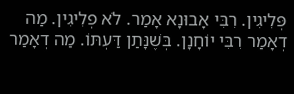פְּלִיגִין. רִבִּי אָבוּנָא אָמַר. לֹא פְלִיגִין. מַה דְאָמַר רִבִּי יוֹחָנָן. בְּשֶׁנָּתַן דַּעְתּוֹ. מַה דְאָמַר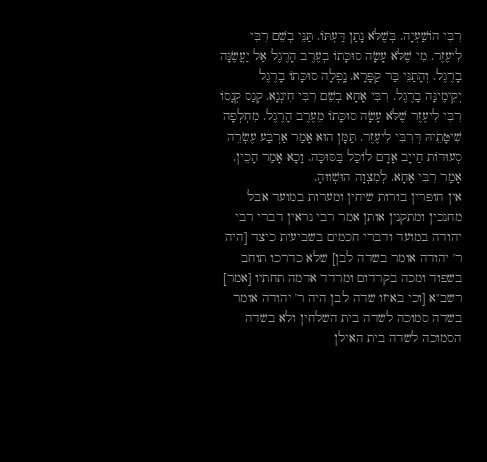רִבִּי הוֹשַׁעְיָה. בְּשֶׁלֹּא נָתַן דַּעְתּוֹ. תַּנֵּי בְשֵׁם רִבִּי לִיעֶזֶר. מִי שֶׁלֹּא עָשָׂה סוּכָּתוֹ בְעֶרֶב הָרֶגֶל אַל יַעֲשֶׂנָּה בָרֶגֶל. וְהָתַנֵּי בַּר קַפָּרָא. נָֽפְלָה סוּכָּתוֹ בָרֶגֶל יְקִימֶינָּה בָרֶגֶל. רִבִּי אָחָא בְשֵׁם רִבִּי חִינְנָא. קְנַס קְנָסוֹ רִבִּי לִיעֶזֶר שֶׁלֹּא עָשָׂה סוּכָּתוֹ מֵעֶרֶב הָרֶגֶל. מִחְלְפָה שִׁיטָּתֵיהּ דְּרִבִּי לִיעֶזֶר. תַּמָּן הוּא אָמַר אַרְבַּע עֶשְׂרֵה סְעוּדוֹת חַייָב אָדָם לוֹכַל בַּסּוּכָּה. וָכָא אָמַר הָכֵין. אָמַר רִבִּי אָחָא. לְמִצְוָה הוּשְׁווּהָ.
אין חופרין בורות שיחין ומערות במועד אבל מחנכין ומתקנין אותן אמר רבי נראין דברי רבי יהודה במועד ודברי חכמים בשביעית כיצד [היה ר' יהודה אומר בשדה לבן] שלא כדרכו תוחב בשפוד ומכה בקרדום ומרדד אדמה תחתיו [אמר] רשב"א [וכי באיזו שדה לבן היה ר' יהודה אומר בשדה סמוכה לשדה בית השלחין ולא בשדה הסמוכה לשדה בית האילן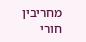מחריבין חורי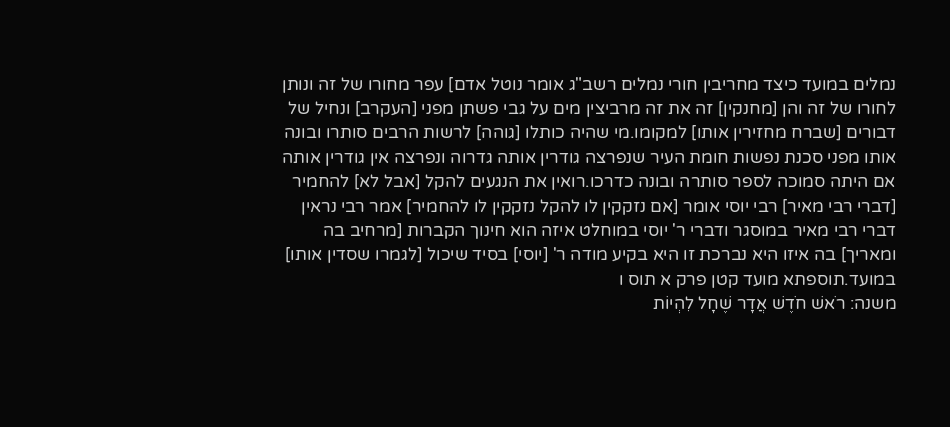נמלים במועד כיצד מחריבין חורי נמלים רשב"ג אומר נוטל אדם] עפר מחורו של זה ונותן לחורו של זה והן [מחנקין] זה את זה מרביצין מים על גבי פשתן מפני [העקרב] ונחיל של דבורים [שברח מחזירין אותו] למקומו.מי שהיה כותלו [גוהה] לרשות הרבים סותרו ובונה אותו מפני סכנת נפשות חומת העיר שנפרצה גודרין אותה גדרוה ונפרצה אין גודרין אותה אם היתה סמוכה לספר סותרה ובונה כדרכו.רואין את הנגעים להקל [אבל לא] להחמיר [דברי רבי מאיר] רבי יוסי אומר [אם נזקקין לו להקל נזקקין לו להחמיר] אמר רבי נראין דברי רבי מאיר במוסגר ודברי ר' יוסי במוחלט איזה הוא חינוך הקברות [מרחיב בה ומאריך] בה איזו היא נברכת זו היא בקיע מודה ר' [יוסי] בסיד שיכול [לגמרו שסדין אותו] במועד.תוספתא מועד קטן פרק א תוס ו
משנה: רֹאשׁ חֹדֶשׁ אֲדָר שֶׁחָל לִהְיוֹת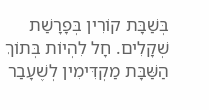בְּשַׁבָּת קוֹרִין בְּפָרָשַׁת שְׁקָלִים. חָל לִהְיוֹת בְּתוֹךְ הַשַּׁבָּת מַקְדִּימִין לְשֶׁעָבַר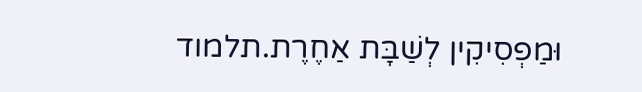וּמַפְסִיקִין לְשַׁבָּת אַחֶרֶת.תלמוד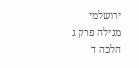ירושלמי מגילה פרק ג הלכה ד